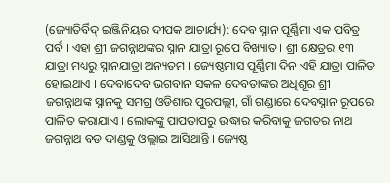(ଜ୍ୟୋତିର୍ବିଦ୍ ଇଞ୍ଜିନିୟର ଦୀପକ ଆଚାର୍ଯ୍ୟ): ଦେବ ସ୍ନାନ ପୂର୍ଣ୍ଣିମା ଏକ ପବିତ୍ର ପର୍ବ । ଏହା ଶ୍ରୀ ଜଗନ୍ନାଥଙ୍କର ସ୍ନାନ ଯାତ୍ରା ରୂପେ ବିଖ୍ୟାତ । ଶ୍ରୀ କ୍ଷେତ୍ରର ୧୩ ଯାତ୍ରା ମଧ୍ୟରୁ ସ୍ନାନଯାତ୍ରା ଅନ୍ୟତମ । ଜ୍ୟେଷ୍ଠମାସ ପୂର୍ଣ୍ଣିମା ଦିନ ଏହି ଯାତ୍ରା ପାଳିତ ହୋଇଥାଏ । ଦେବାଦେବ ଭଗବାନ ସକଳ ଦେବତାଙ୍କର ଅଧିଶୂର ଶ୍ରୀ ଜଗନ୍ନାଥଙ୍କ ସ୍ନାନକୁ ସମଗ୍ର ଓଡିଶାର ପୁରପଲ୍ଲୀ, ଗାଁ ଗଣ୍ଡାରେ ଦେବସ୍ନାନ ରୂପରେ ପାଳିତ କରାଯାଏ । ଲୋକଙ୍କୁ ପାପତାପରୁ ଉଦ୍ଧାର କରିବାକୁ ଜଗତର ନାଥ ଜଗନ୍ନାଥ ବଡ ଦାଣ୍ଡକୁ ଓଲ୍ଲାଇ ଆସିଥାନ୍ତି । ଜ୍ୟେଷ୍ଠ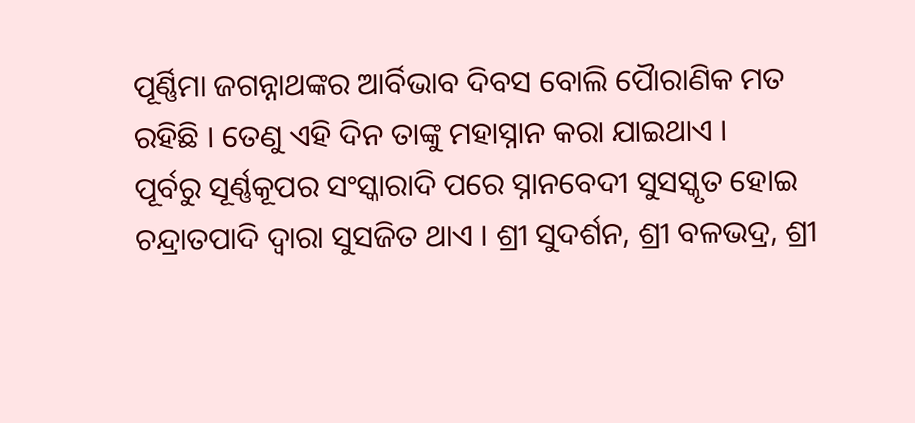ପୂର୍ଣ୍ଣିମା ଜଗନ୍ନାଥଙ୍କର ଆର୍ବିଭାବ ଦିବସ ବୋଲି ପୈାରାଣିକ ମତ ରହିଛି । ତେଣୁ ଏହି ଦିନ ତାଙ୍କୁ ମହାସ୍ନାନ କରା ଯାଇଥାଏ ।
ପୂର୍ବରୁ ସୂର୍ଣ୍ଣକୂପର ସଂସ୍କାରାଦି ପରେ ସ୍ନାନବେଦୀ ସୁସସ୍କୃତ ହୋଇ ଚନ୍ଦ୍ରାତପାଦି ଦ୍ୱାରା ସୁସଜିତ ଥାଏ । ଶ୍ରୀ ସୁଦର୍ଶନ, ଶ୍ରୀ ବଳଭଦ୍ର, ଶ୍ରୀ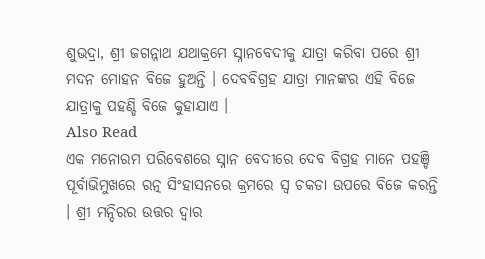ଶୁଭଦ୍ରା, ଶ୍ରୀ ଜଗନ୍ନାଥ ଯଥାକ୍ରମେ ସ୍ନାନବେଦୀକୁ ଯାତ୍ରା କରିବା ପରେ ଶ୍ରୀ ମଦନ ମୋହନ ବିଜେ ହୁଅନ୍ତି । ଦେବବିଗ୍ରହ ଯାତ୍ରା ମାନଙ୍କର ଏହି ବିଜେ ଯାତ୍ରାକୁ ପହଣ୍ଡି ବିଜେ କୁହାଯାଏ ।
Also Read
ଏକ ମନୋରମ ପରିବେଶରେ ସ୍ନାନ ବେଦୀରେ ଦେବ ବିଗ୍ରହ ମାନେ ପହଞ୍ଚି ପୂର୍ବାଭିମୁଖରେ ରତ୍ନ ସିଂହାସନରେ କ୍ରମରେ ସ୍ୱ ଚକଡା ଉପରେ ବିଜେ କରନ୍ତି । ଶ୍ରୀ ମନ୍ଦିରର ଉତ୍ତର ଦ୍ୱାର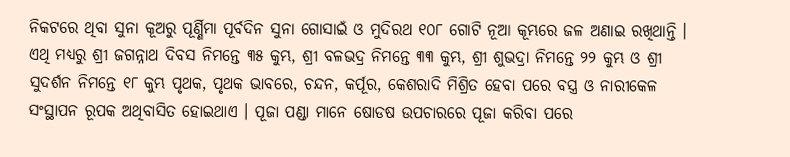ନିକଟରେ ଥିବା ସୁନା କୂଅରୁ ପୂର୍ଣ୍ଣିମା ପୂର୍ବଦିନ ସୁନା ଗୋସାଇଁ ଓ ମୁଦିରଥ ୧୦୮ ଗୋଟି ନୂଆ କୂମ୍ଭରେ ଜଳ ଅଣାଇ ରଖିଥାନ୍ତି । ଏଥି ମଧ୍ୟରୁ ଶ୍ରୀ ଜଗନ୍ନାଥ ଦିବସ ନିମନ୍ତେ ୩୫ କୁମ୍ଭ, ଶ୍ରୀ ବଳଭଦ୍ର ନିମନ୍ତେ ୩୩ କୁମ୍ଭ, ଶ୍ରୀ ଶୁଭଦ୍ରା ନିମନ୍ତେ ୨୨ କୁମ୍ଭ ଓ ଶ୍ରୀ ସୁଦର୍ଶନ ନିମନ୍ତେ ୧୮ କୁମ୍ଭ ପୃଥକ, ପୃଥକ ଭାବରେ, ଚନ୍ଦନ, କର୍ପୂର, କେଶରାଦି ମିଶ୍ରିତ ହେବା ପରେ ବସ୍ତ୍ର ଓ ନାରୀକେଳ ସଂସ୍ଥାପନ ରୂପକ ଅଥିବାସିତ ହୋଇଥାଏ । ପୂଜା ପଣ୍ଡା ମାନେ ଷୋଡଷ ଉପଚାରରେ ପୂଜା କରିବା ପରେ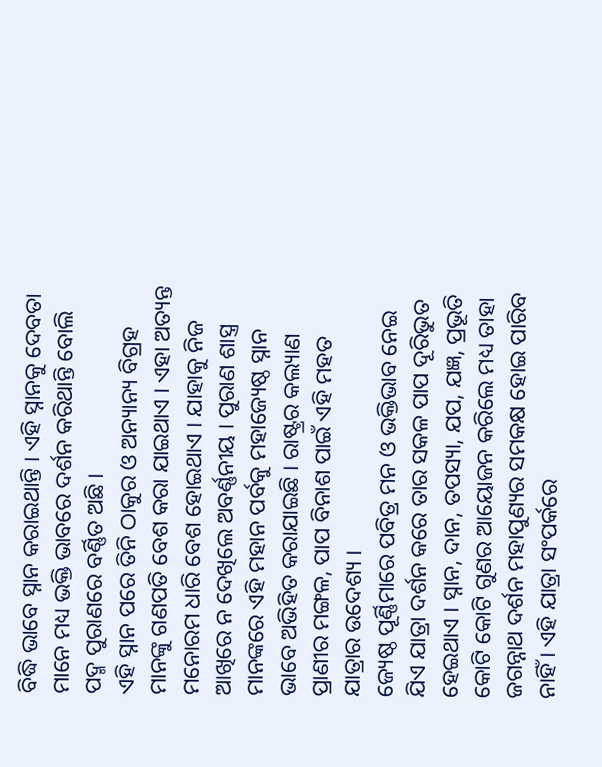ବିଦ୍ଧି ଭାବେ ସ୍ନାନ କରାଇଥାନ୍ତି । ଏହି ସ୍ନାନକୁ ଦେବତା ମାନେ ମଧ୍ୟ ଭକ୍ତି ଭାବରେ ଦର୍ଶନ କରିଥାନ୍ତି ବୋଲି ପଦ୍ମ ପୁରାଣରେ ବର୍ଣ୍ଣିତ ଅଛି ।
ଏହି ସ୍ନାନ ପରେ ତିନି ଠାକୁର ଓ ଅନ୍ୟାନ୍ୟ ବିଗ୍ରହ ମାନଙ୍କୁ ଗଣପତି ବେଶ କରା ଯାଇଥାଏ । ଏହା ଅତ୍ୟନ୍ତ ମନୋରମ ଧାରି ବେଶ ହୋଇଥାଏ । ଯାହାକୁ ନିଜ ଆଖିରେ ନ ଦେଖିଲେ ଅବର୍ଣ୍ଣନୀୟ । ପୁରାଣ ଶାସ୍ତ୍ର ମାନଙ୍କରେ ଏହି ମହାନ ପର୍ବକୁ ମହାଜ୍ୟେଷ୍ଠ ସ୍ନାନ ଭାବେ ଅଭିହିତ କରାଯାଇଛି । ରାଷ୍ଟ୍ରର କଲ୍ୟାଣ ପ୍ରାଣୀର ମଙ୍ଗଳ, ପାପ ବିନାଶ ପାଇଁ ଏହି ମହତ ଯାତ୍ରାର ଉଦେଶ୍ୟ ।
ଜ୍ୟେଷ୍ଠ ପୂର୍ଣ୍ଣିମାରେ ପବିତ୍ର ମନ ଓ ଭକ୍ତିଭାବ ନେଇ ଯିଏ ଯାତ୍ରା ଦର୍ଶନ କରେ ତାର ସକଳ ପାପ ଦୂରିଭୁତ ହେଇଥାଏ । ସ୍ନାନ, ଦାନ, ତପସ୍ୟା, ଯପ, ଯଜ୍ଞ, ପ୍ରଭୂତି କୋଟି କୋଟି ଗୁଣର ଆୟୋଜନ କରିଲେ ମଧ୍ୟ ତାହା ଜଗନ୍ନାଥ ଦର୍ଶନ ମହାପୁଣ୍ୟର ସମକକ୍ଷ ହୋଇ ପାରିବ ନାହିଁ । ଏହି ଯାତ୍ରା ସଂପର୍କରେ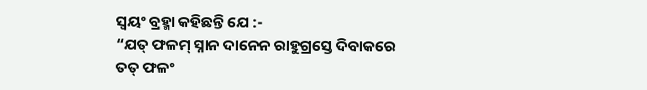ସ୍ୱୟଂ ବ୍ରହ୍ମା କହିଛନ୍ତି ଯେ :-
“ଯତ୍ ଫଳମ୍ ସ୍ନାନ ଦାନେନ ରାହୁଗ୍ରସ୍ତେ ଦିବାକରେ
ତତ୍ ଫଳଂ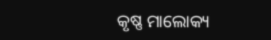କୃଷ୍ଣ ମାଲୋକ୍ୟ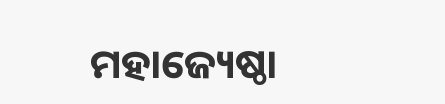ମହାଜ୍ୟେଷ୍ଠା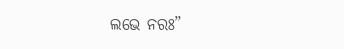ଲଭେ ନରଃ”